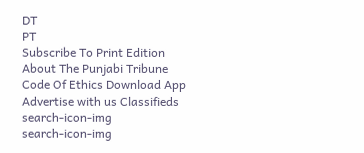DT
PT
Subscribe To Print Edition About The Punjabi Tribune Code Of Ethics Download App Advertise with us Classifieds
search-icon-img
search-icon-img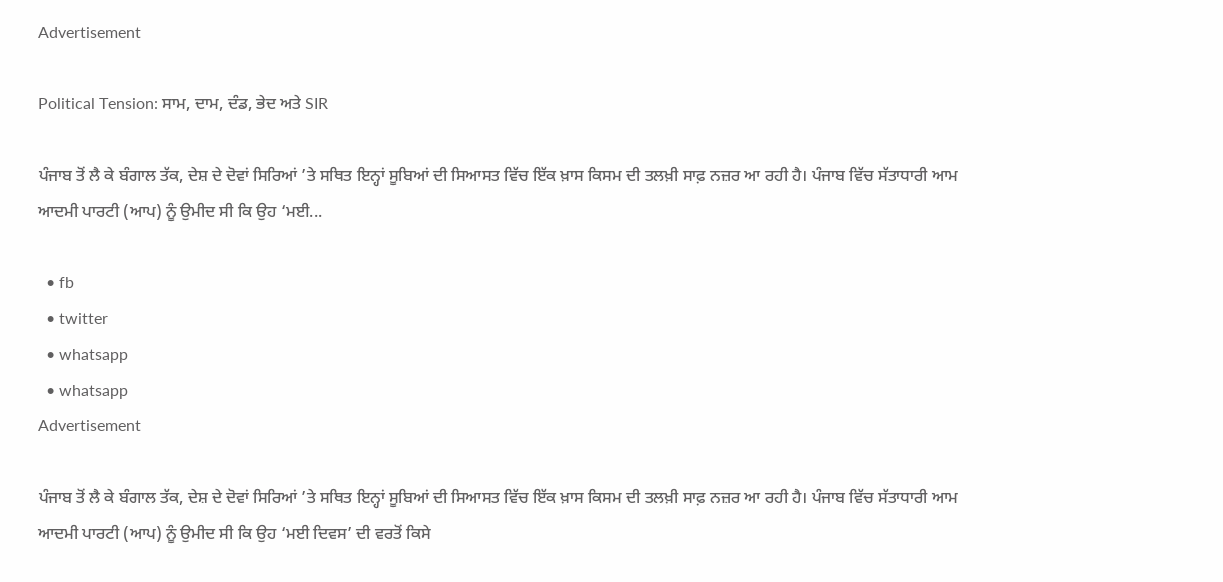Advertisement

Political Tension: ਸਾਮ, ਦਾਮ, ਦੰਡ, ਭੇਦ ਅਤੇ SIR

ਪੰਜਾਬ ਤੋਂ ਲੈ ਕੇ ਬੰਗਾਲ ਤੱਕ, ਦੇਸ਼ ਦੇ ਦੋਵਾਂ ਸਿਰਿਆਂ ’ਤੇ ਸਥਿਤ ਇਨ੍ਹਾਂ ਸੂਬਿਆਂ ਦੀ ਸਿਆਸਤ ਵਿੱਚ ਇੱਕ ਖ਼ਾਸ ਕਿਸਮ ਦੀ ਤਲਖ਼ੀ ਸਾਫ਼ ਨਜ਼ਰ ਆ ਰਹੀ ਹੈ। ਪੰਜਾਬ ਵਿੱਚ ਸੱਤਾਧਾਰੀ ਆਮ ਆਦਮੀ ਪਾਰਟੀ (ਆਪ) ਨੂੰ ਉਮੀਦ ਸੀ ਕਿ ਉਹ ‘ਮਈ...

  • fb
  • twitter
  • whatsapp
  • whatsapp
Advertisement

ਪੰਜਾਬ ਤੋਂ ਲੈ ਕੇ ਬੰਗਾਲ ਤੱਕ, ਦੇਸ਼ ਦੇ ਦੋਵਾਂ ਸਿਰਿਆਂ ’ਤੇ ਸਥਿਤ ਇਨ੍ਹਾਂ ਸੂਬਿਆਂ ਦੀ ਸਿਆਸਤ ਵਿੱਚ ਇੱਕ ਖ਼ਾਸ ਕਿਸਮ ਦੀ ਤਲਖ਼ੀ ਸਾਫ਼ ਨਜ਼ਰ ਆ ਰਹੀ ਹੈ। ਪੰਜਾਬ ਵਿੱਚ ਸੱਤਾਧਾਰੀ ਆਮ ਆਦਮੀ ਪਾਰਟੀ (ਆਪ) ਨੂੰ ਉਮੀਦ ਸੀ ਕਿ ਉਹ ‘ਮਈ ਦਿਵਸ’ ਦੀ ਵਰਤੋਂ ਕਿਸੇ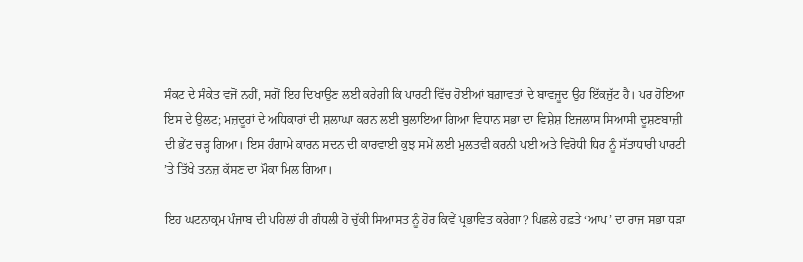ਸੰਕਟ ਦੇ ਸੰਕੇਤ ਵਜੋਂ ਨਹੀਂ, ਸਗੋਂ ਇਹ ਦਿਖਾਉਣ ਲਈ ਕਰੇਗੀ ਕਿ ਪਾਰਟੀ ਵਿੱਚ ਹੋਈਆਂ ਬਗ਼ਾਵਤਾਂ ਦੇ ਬਾਵਜੂਦ ਉਹ ਇੱਕਜੁੱਟ ਹੈ। ਪਰ ਹੋਇਆ ਇਸ ਦੇ ਉਲਟ; ਮਜ਼ਦੂਰਾਂ ਦੇ ਅਧਿਕਾਰਾਂ ਦੀ ਸ਼ਲਾਘਾ ਕਰਨ ਲਈ ਬੁਲਾਇਆ ਗਿਆ ਵਿਧਾਨ ਸਭਾ ਦਾ ਵਿਸ਼ੇਸ਼ ਇਜਲਾਸ ਸਿਆਸੀ ਦੂਸ਼ਣਬਾਜ਼ੀ ਦੀ ਭੇਂਟ ਚੜ੍ਹ ਗਿਆ। ਇਸ ਹੰਗਾਮੇ ਕਾਰਨ ਸਦਨ ਦੀ ਕਾਰਵਾਈ ਕੁਝ ਸਮੇਂ ਲਈ ਮੁਲਤਵੀ ਕਰਨੀ ਪਈ ਅਤੇ ਵਿਰੋਧੀ ਧਿਰ ਨੂੰ ਸੱਤਾਧਾਰੀ ਪਾਰਟੀ ’ਤੇ ਤਿੱਖੇ ਤਨਜ਼ ਕੱਸਣ ਦਾ ਮੌਕਾ ਮਿਲ ਗਿਆ।

ਇਹ ਘਟਨਾਕ੍ਰਮ ਪੰਜਾਬ ਦੀ ਪਹਿਲਾਂ ਹੀ ਗੰਧਲੀ ਹੋ ਚੁੱਕੀ ਸਿਆਸਤ ਨੂੰ ਹੋਰ ਕਿਵੇਂ ਪ੍ਰਭਾਵਿਤ ਕਰੇਗਾ? ਪਿਛਲੇ ਹਫ਼ਤੇ ‘ਆਪ’ ਦਾ ਰਾਜ ਸਭਾ ਧੜਾ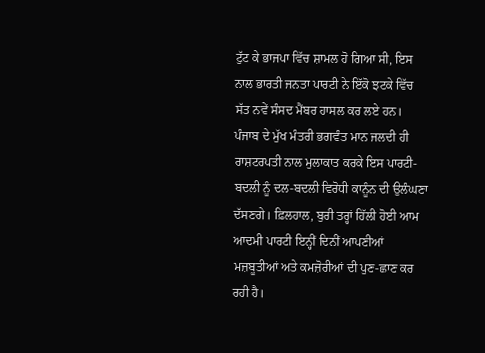ਟੁੱਟ ਕੇ ਭਾਜਪਾ ਵਿੱਚ ਸ਼ਾਮਲ ਹੋ ਗਿਆ ਸੀ, ਇਸ ਨਾਲ ਭਾਰਤੀ ਜਨਤਾ ਪਾਰਟੀ ਨੇ ਇੱਕੋ ਝਟਕੇ ਵਿੱਚ ਸੱਤ ਨਵੇਂ ਸੰਸਦ ਮੈਂਬਰ ਹਾਸਲ ਕਰ ਲਏ ਹਨ। ਪੰਜਾਬ ਦੇ ਮੁੱਖ ਮੰਤਰੀ ਭਗਵੰਤ ਮਾਨ ਜਲਦੀ ਹੀ ਰਾਸ਼ਟਰਪਤੀ ਨਾਲ ਮੁਲਾਕਾਤ ਕਰਕੇ ਇਸ ਪਾਰਟੀ-ਬਦਲੀ ਨੂੰ ਦਲ-ਬਦਲੀ ਵਿਰੋਧੀ ਕਾਨੂੰਨ ਦੀ ਉਲੰਘਣਾ ਦੱਸਣਗੇ। ਫ਼ਿਲਹਾਲ, ਬੁਰੀ ਤਰ੍ਹਾਂ ਹਿੱਲੀ ਹੋਈ ਆਮ ਆਦਮੀ ਪਾਰਟੀ ਇਨ੍ਹੀਂ ਦਿਨੀਂ ਆਪਣੀਆਂ ਮਜ਼ਬੂਤੀਆਂ ਅਤੇ ਕਮਜ਼ੋਰੀਆਂ ਦੀ ਪੁਣ-ਛਾਣ ਕਰ ਰਹੀ ਹੈ।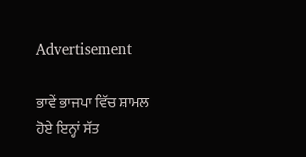Advertisement

ਭਾਵੇਂ ਭਾਜਪਾ ਵਿੱਚ ਸ਼ਾਮਲ ਹੋਏ ਇਨ੍ਹਾਂ ਸੱਤ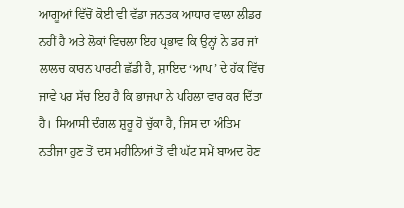ਆਗੂਆਂ ਵਿੱਚੋਂ ਕੋਈ ਵੀ ਵੱਡਾ ਜਨਤਕ ਆਧਾਰ ਵਾਲਾ ਲੀਡਰ ਨਹੀਂ ਹੈ ਅਤੇ ਲੋਕਾਂ ਵਿਚਲਾ ਇਹ ਪ੍ਰਭਾਵ ਕਿ ਉਨ੍ਹਾਂ ਨੇ ਡਰ ਜਾਂ ਲਾਲਚ ਕਾਰਨ ਪਾਰਟੀ ਛੱਡੀ ਹੈ, ਸ਼ਾਇਦ ‘ਆਪ’ ਦੇ ਹੱਕ ਵਿੱਚ ਜਾਵੇ ਪਰ ਸੱਚ ਇਹ ਹੈ ਕਿ ਭਾਜਪਾ ਨੇ ਪਹਿਲਾ ਵਾਰ ਕਰ ਦਿੱਤਾ ਹੈ। ਸਿਆਸੀ ਦੰਗਲ ਸ਼ੁਰੂ ਹੋ ਚੁੱਕਾ ਹੈ, ਜਿਸ ਦਾ ਅੰਤਿਮ ਨਤੀਜਾ ਹੁਣ ਤੋਂ ਦਸ ਮਹੀਨਿਆਂ ਤੋਂ ਵੀ ਘੱਟ ਸਮੇਂ ਬਾਅਦ ਹੋਣ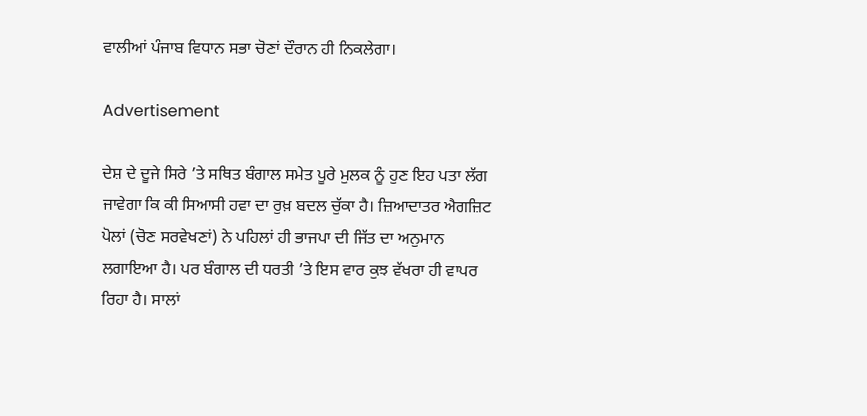ਵਾਲੀਆਂ ਪੰਜਾਬ ਵਿਧਾਨ ਸਭਾ ਚੋਣਾਂ ਦੌਰਾਨ ਹੀ ਨਿਕਲੇਗਾ।

Advertisement

ਦੇਸ਼ ਦੇ ਦੂਜੇ ਸਿਰੇ ’ਤੇ ਸਥਿਤ ਬੰਗਾਲ ਸਮੇਤ ਪੂਰੇ ਮੁਲਕ ਨੂੰ ਹੁਣ ਇਹ ਪਤਾ ਲੱਗ ਜਾਵੇਗਾ ਕਿ ਕੀ ਸਿਆਸੀ ਹਵਾ ਦਾ ਰੁਖ਼ ਬਦਲ ਚੁੱਕਾ ਹੈ। ਜ਼ਿਆਦਾਤਰ ਐਗਜ਼ਿਟ ਪੋਲਾਂ (ਚੋਣ ਸਰਵੇਖਣਾਂ) ਨੇ ਪਹਿਲਾਂ ਹੀ ਭਾਜਪਾ ਦੀ ਜਿੱਤ ਦਾ ਅਨੁਮਾਨ ਲਗਾਇਆ ਹੈ। ਪਰ ਬੰਗਾਲ ਦੀ ਧਰਤੀ ’ਤੇ ਇਸ ਵਾਰ ਕੁਝ ਵੱਖਰਾ ਹੀ ਵਾਪਰ ਰਿਹਾ ਹੈ। ਸਾਲਾਂ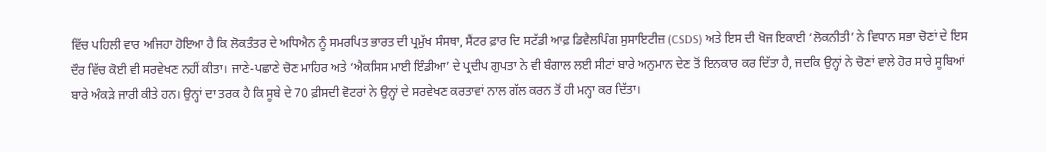ਵਿੱਚ ਪਹਿਲੀ ਵਾਰ ਅਜਿਹਾ ਹੋਇਆ ਹੈ ਕਿ ਲੋਕਤੰਤਰ ਦੇ ਅਧਿਐਨ ਨੂੰ ਸਮਰਪਿਤ ਭਾਰਤ ਦੀ ਪ੍ਰਮੁੱਖ ਸੰਸਥਾ, ਸੈਂਟਰ ਫ਼ਾਰ ਦਿ ਸਟੱਡੀ ਆਫ਼ ਡਿਵੈਲਪਿੰਗ ਸੁਸਾਇਟੀਜ਼ (CSDS) ਅਤੇ ਇਸ ਦੀ ਖੋਜ ਇਕਾਈ ‘ਲੋਕਨੀਤੀ’ ਨੇ ਵਿਧਾਨ ਸਭਾ ਚੋਣਾਂ ਦੇ ਇਸ ਦੌਰ ਵਿੱਚ ਕੋਈ ਵੀ ਸਰਵੇਖਣ ਨਹੀਂ ਕੀਤਾ। ਜਾਣੇ-ਪਛਾਣੇ ਚੋਣ ਮਾਹਿਰ ਅਤੇ ‘ਐਕਸਿਸ ਮਾਈ ਇੰਡੀਆ’ ਦੇ ਪ੍ਰਦੀਪ ਗੁਪਤਾ ਨੇ ਵੀ ਬੰਗਾਲ ਲਈ ਸੀਟਾਂ ਬਾਰੇ ਅਨੁਮਾਨ ਦੇਣ ਤੋਂ ਇਨਕਾਰ ਕਰ ਦਿੱਤਾ ਹੈ, ਜਦਕਿ ਉਨ੍ਹਾਂ ਨੇ ਚੋਣਾਂ ਵਾਲੇ ਹੋਰ ਸਾਰੇ ਸੂਬਿਆਂ ਬਾਰੇ ਅੰਕੜੇ ਜਾਰੀ ਕੀਤੇ ਹਨ। ਉਨ੍ਹਾਂ ਦਾ ਤਰਕ ਹੈ ਕਿ ਸੂਬੇ ਦੇ 70 ਫ਼ੀਸਦੀ ਵੋਟਰਾਂ ਨੇ ਉਨ੍ਹਾਂ ਦੇ ਸਰਵੇਖਣ ਕਰਤਾਵਾਂ ਨਾਲ ਗੱਲ ਕਰਨ ਤੋਂ ਹੀ ਮਨ੍ਹਾ ਕਰ ਦਿੱਤਾ।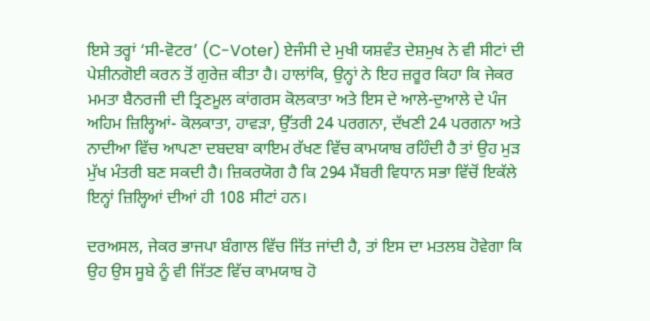ਇਸੇ ਤਰ੍ਹਾਂ ‘ਸੀ-ਵੋਟਰ’ (C-Voter) ਏਜੰਸੀ ਦੇ ਮੁਖੀ ਯਸ਼ਵੰਤ ਦੇਸ਼ਮੁਖ ਨੇ ਵੀ ਸੀਟਾਂ ਦੀ ਪੇਸ਼ੀਨਗੋਈ ਕਰਨ ਤੋਂ ਗੁਰੇਜ਼ ਕੀਤਾ ਹੈ। ਹਾਲਾਂਕਿ, ਉਨ੍ਹਾਂ ਨੇ ਇਹ ਜ਼ਰੂਰ ਕਿਹਾ ਕਿ ਜੇਕਰ ਮਮਤਾ ਬੈਨਰਜੀ ਦੀ ਤ੍ਰਿਣਮੂਲ ਕਾਂਗਰਸ ਕੋਲਕਾਤਾ ਅਤੇ ਇਸ ਦੇ ਆਲੇ-ਦੁਆਲੇ ਦੇ ਪੰਜ ਅਹਿਮ ਜ਼ਿਲ੍ਹਿਆਂ- ਕੋਲਕਾਤਾ, ਹਾਵੜਾ, ਉੱਤਰੀ 24 ਪਰਗਨਾ, ਦੱਖਣੀ 24 ਪਰਗਨਾ ਅਤੇ ਨਾਦੀਆ ਵਿੱਚ ਆਪਣਾ ਦਬਦਬਾ ਕਾਇਮ ਰੱਖਣ ਵਿੱਚ ਕਾਮਯਾਬ ਰਹਿੰਦੀ ਹੈ ਤਾਂ ਉਹ ਮੁੜ ਮੁੱਖ ਮੰਤਰੀ ਬਣ ਸਕਦੀ ਹੈ। ਜ਼ਿਕਰਯੋਗ ਹੈ ਕਿ 294 ਮੈਂਬਰੀ ਵਿਧਾਨ ਸਭਾ ਵਿੱਚੋਂ ਇਕੱਲੇ ਇਨ੍ਹਾਂ ਜ਼ਿਲ੍ਹਿਆਂ ਦੀਆਂ ਹੀ 108 ਸੀਟਾਂ ਹਨ।

ਦਰਅਸਲ, ਜੇਕਰ ਭਾਜਪਾ ਬੰਗਾਲ ਵਿੱਚ ਜਿੱਤ ਜਾਂਦੀ ਹੈ, ਤਾਂ ਇਸ ਦਾ ਮਤਲਬ ਹੋਵੇਗਾ ਕਿ ਉਹ ਉਸ ਸੂਬੇ ਨੂੰ ਵੀ ਜਿੱਤਣ ਵਿੱਚ ਕਾਮਯਾਬ ਹੋ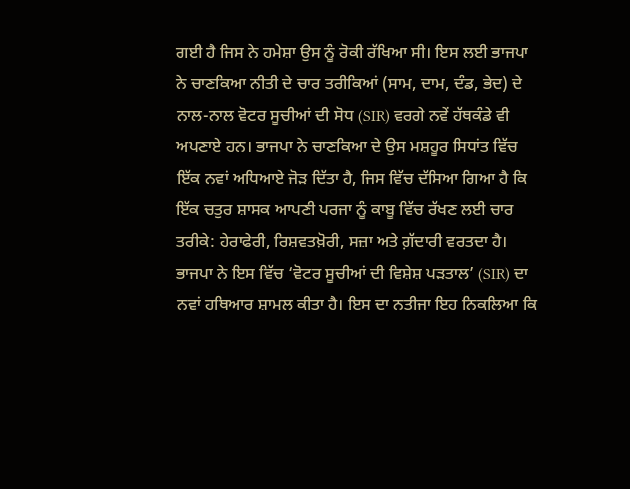ਗਈ ਹੈ ਜਿਸ ਨੇ ਹਮੇਸ਼ਾ ਉਸ ਨੂੰ ਰੋਕੀ ਰੱਖਿਆ ਸੀ। ਇਸ ਲਈ ਭਾਜਪਾ ਨੇ ਚਾਣਕਿਆ ਨੀਤੀ ਦੇ ਚਾਰ ਤਰੀਕਿਆਂ (ਸਾਮ, ਦਾਮ, ਦੰਡ, ਭੇਦ) ਦੇ ਨਾਲ-ਨਾਲ ਵੋਟਰ ਸੂਚੀਆਂ ਦੀ ਸੋਧ (SIR) ਵਰਗੇ ਨਵੇਂ ਹੱਥਕੰਡੇ ਵੀ ਅਪਣਾਏ ਹਨ। ਭਾਜਪਾ ਨੇ ਚਾਣਕਿਆ ਦੇ ਉਸ ਮਸ਼ਹੂਰ ਸਿਧਾਂਤ ਵਿੱਚ ਇੱਕ ਨਵਾਂ ਅਧਿਆਏ ਜੋੜ ਦਿੱਤਾ ਹੈ, ਜਿਸ ਵਿੱਚ ਦੱਸਿਆ ਗਿਆ ਹੈ ਕਿ ਇੱਕ ਚਤੁਰ ਸ਼ਾਸਕ ਆਪਣੀ ਪਰਜਾ ਨੂੰ ਕਾਬੂ ਵਿੱਚ ਰੱਖਣ ਲਈ ਚਾਰ ਤਰੀਕੇ: ਹੇਰਾਫੇਰੀ, ਰਿਸ਼ਵਤਖ਼ੋਰੀ, ਸਜ਼ਾ ਅਤੇ ਗ਼ੱਦਾਰੀ ਵਰਤਦਾ ਹੈ। ਭਾਜਪਾ ਨੇ ਇਸ ਵਿੱਚ ‘ਵੋਟਰ ਸੂਚੀਆਂ ਦੀ ਵਿਸ਼ੇਸ਼ ਪੜਤਾਲ’ (SIR) ਦਾ ਨਵਾਂ ਹਥਿਆਰ ਸ਼ਾਮਲ ਕੀਤਾ ਹੈ। ਇਸ ਦਾ ਨਤੀਜਾ ਇਹ ਨਿਕਲਿਆ ਕਿ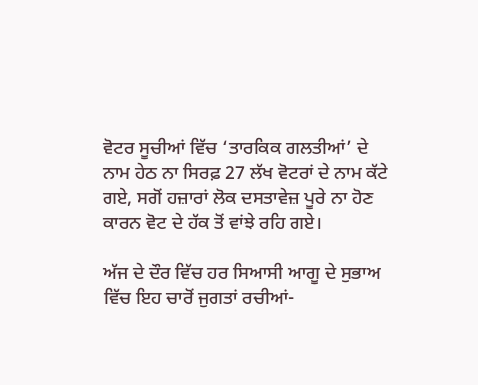ਵੋਟਰ ਸੂਚੀਆਂ ਵਿੱਚ ‘ਤਾਰਕਿਕ ਗਲਤੀਆਂ’ ਦੇ ਨਾਮ ਹੇਠ ਨਾ ਸਿਰਫ਼ 27 ਲੱਖ ਵੋਟਰਾਂ ਦੇ ਨਾਮ ਕੱਟੇ ਗਏ, ਸਗੋਂ ਹਜ਼ਾਰਾਂ ਲੋਕ ਦਸਤਾਵੇਜ਼ ਪੂਰੇ ਨਾ ਹੋਣ ਕਾਰਨ ਵੋਟ ਦੇ ਹੱਕ ਤੋਂ ਵਾਂਝੇ ਰਹਿ ਗਏ।

ਅੱਜ ਦੇ ਦੌਰ ਵਿੱਚ ਹਰ ਸਿਆਸੀ ਆਗੂ ਦੇ ਸੁਭਾਅ ਵਿੱਚ ਇਹ ਚਾਰੋਂ ਜੁਗਤਾਂ ਰਚੀਆਂ-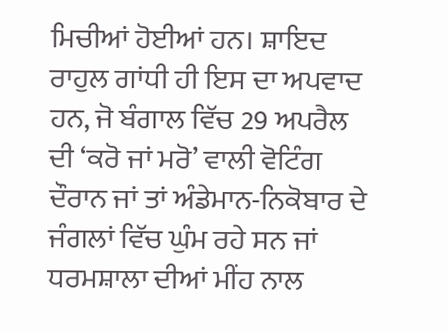ਮਿਚੀਆਂ ਹੋਈਆਂ ਹਨ। ਸ਼ਾਇਦ ਰਾਹੁਲ ਗਾਂਧੀ ਹੀ ਇਸ ਦਾ ਅਪਵਾਦ ਹਨ, ਜੋ ਬੰਗਾਲ ਵਿੱਚ 29 ਅਪਰੈਲ ਦੀ ‘ਕਰੋ ਜਾਂ ਮਰੋ’ ਵਾਲੀ ਵੋਟਿੰਗ ਦੌਰਾਨ ਜਾਂ ਤਾਂ ਅੰਡੇਮਾਨ-ਨਿਕੋਬਾਰ ਦੇ ਜੰਗਲਾਂ ਵਿੱਚ ਘੁੰਮ ਰਹੇ ਸਨ ਜਾਂ ਧਰਮਸ਼ਾਲਾ ਦੀਆਂ ਮੀਂਹ ਨਾਲ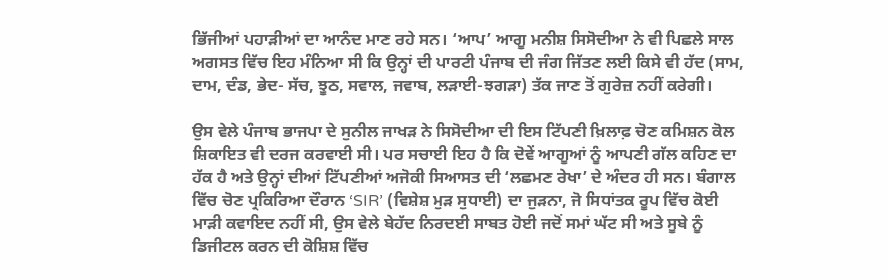ਭਿੱਜੀਆਂ ਪਹਾੜੀਆਂ ਦਾ ਆਨੰਦ ਮਾਣ ਰਹੇ ਸਨ। ‘ਆਪ’ ਆਗੂ ਮਨੀਸ਼ ਸਿਸੋਦੀਆ ਨੇ ਵੀ ਪਿਛਲੇ ਸਾਲ ਅਗਸਤ ਵਿੱਚ ਇਹ ਮੰਨਿਆ ਸੀ ਕਿ ਉਨ੍ਹਾਂ ਦੀ ਪਾਰਟੀ ਪੰਜਾਬ ਦੀ ਜੰਗ ਜਿੱਤਣ ਲਈ ਕਿਸੇ ਵੀ ਹੱਦ (ਸਾਮ, ਦਾਮ, ਦੰਡ, ਭੇਦ- ਸੱਚ, ਝੂਠ, ਸਵਾਲ, ਜਵਾਬ, ਲੜਾਈ-ਝਗੜਾ) ਤੱਕ ਜਾਣ ਤੋਂ ਗੁਰੇਜ਼ ਨਹੀਂ ਕਰੇਗੀ।

ਉਸ ਵੇਲੇ ਪੰਜਾਬ ਭਾਜਪਾ ਦੇ ਸੁਨੀਲ ਜਾਖੜ ਨੇ ਸਿਸੋਦੀਆ ਦੀ ਇਸ ਟਿੱਪਣੀ ਖ਼ਿਲਾਫ਼ ਚੋਣ ਕਮਿਸ਼ਨ ਕੋਲ ਸ਼ਿਕਾਇਤ ਵੀ ਦਰਜ ਕਰਵਾਈ ਸੀ। ਪਰ ਸਚਾਈ ਇਹ ਹੈ ਕਿ ਦੋਵੇਂ ਆਗੂਆਂ ਨੂੰ ਆਪਣੀ ਗੱਲ ਕਹਿਣ ਦਾ ਹੱਕ ਹੈ ਅਤੇ ਉਨ੍ਹਾਂ ਦੀਆਂ ਟਿੱਪਣੀਆਂ ਅਜੋਕੀ ਸਿਆਸਤ ਦੀ ‘ਲਛਮਣ ਰੇਖਾ’ ਦੇ ਅੰਦਰ ਹੀ ਸਨ। ਬੰਗਾਲ ਵਿੱਚ ਚੋਣ ਪ੍ਰਕਿਰਿਆ ਦੌਰਾਨ ‘SIR’ (ਵਿਸ਼ੇਸ਼ ਮੁੜ ਸੁਧਾਈ) ਦਾ ਜੁੜਨਾ, ਜੋ ਸਿਧਾਂਤਕ ਰੂਪ ਵਿੱਚ ਕੋਈ ਮਾੜੀ ਕਵਾਇਦ ਨਹੀਂ ਸੀ, ਉਸ ਵੇਲੇ ਬੇਹੱਦ ਨਿਰਦਈ ਸਾਬਤ ਹੋਈ ਜਦੋਂ ਸਮਾਂ ਘੱਟ ਸੀ ਅਤੇ ਸੂਬੇ ਨੂੰ ਡਿਜੀਟਲ ਕਰਨ ਦੀ ਕੋਸ਼ਿਸ਼ ਵਿੱਚ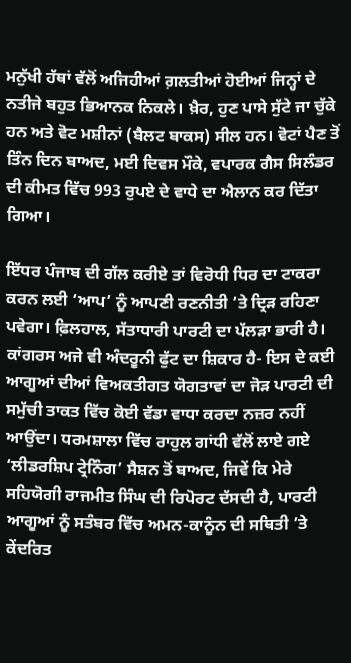ਮਨੁੱਖੀ ਹੱਥਾਂ ਵੱਲੋਂ ਅਜਿਹੀਆਂ ਗ਼ਲਤੀਆਂ ਹੋਈਆਂ ਜਿਨ੍ਹਾਂ ਦੇ ਨਤੀਜੇ ਬਹੁਤ ਭਿਆਨਕ ਨਿਕਲੇ। ਖ਼ੈਰ, ਹੁਣ ਪਾਸੇ ਸੁੱਟੇ ਜਾ ਚੁੱਕੇ ਹਨ ਅਤੇ ਵੋਟ ਮਸ਼ੀਨਾਂ (ਬੈਲਟ ਬਾਕਸ) ਸੀਲ ਹਨ। ਵੋਟਾਂ ਪੈਣ ਤੋਂ ਤਿੰਨ ਦਿਨ ਬਾਅਦ, ਮਈ ਦਿਵਸ ਮੌਕੇ, ਵਪਾਰਕ ਗੈਸ ਸਿਲੰਡਰ ਦੀ ਕੀਮਤ ਵਿੱਚ 993 ਰੁਪਏ ਦੇ ਵਾਧੇ ਦਾ ਐਲਾਨ ਕਰ ਦਿੱਤਾ ਗਿਆ।

ਇੱਧਰ ਪੰਜਾਬ ਦੀ ਗੱਲ ਕਰੀਏ ਤਾਂ ਵਿਰੋਧੀ ਧਿਰ ਦਾ ਟਾਕਰਾ ਕਰਨ ਲਈ ‘ਆਪ’ ਨੂੰ ਆਪਣੀ ਰਣਨੀਤੀ ’ਤੇ ਦ੍ਰਿੜ ਰਹਿਣਾ ਪਵੇਗਾ। ਫ਼ਿਲਹਾਲ, ਸੱਤਾਧਾਰੀ ਪਾਰਟੀ ਦਾ ਪੱਲੜਾ ਭਾਰੀ ਹੈ। ਕਾਂਗਰਸ ਅਜੇ ਵੀ ਅੰਦਰੂਨੀ ਫੁੱਟ ਦਾ ਸ਼ਿਕਾਰ ਹੈ- ਇਸ ਦੇ ਕਈ ਆਗੂਆਂ ਦੀਆਂ ਵਿਅਕਤੀਗਤ ਯੋਗਤਾਵਾਂ ਦਾ ਜੋੜ ਪਾਰਟੀ ਦੀ ਸਮੁੱਚੀ ਤਾਕਤ ਵਿੱਚ ਕੋਈ ਵੱਡਾ ਵਾਧਾ ਕਰਦਾ ਨਜ਼ਰ ਨਹੀਂ ਆਉਂਦਾ। ਧਰਮਸ਼ਾਲਾ ਵਿੱਚ ਰਾਹੁਲ ਗਾਂਧੀ ਵੱਲੋਂ ਲਾਏ ਗਏ ‘ਲੀਡਰਸ਼ਿਪ ਟ੍ਰੇਨਿੰਗ’ ਸੈਸ਼ਨ ਤੋਂ ਬਾਅਦ, ਜਿਵੇਂ ਕਿ ਮੇਰੇ ਸਹਿਯੋਗੀ ਰਾਜਮੀਤ ਸਿੰਘ ਦੀ ਰਿਪੋਰਟ ਦੱਸਦੀ ਹੈ, ਪਾਰਟੀ ਆਗੂਆਂ ਨੂੰ ਸਤੰਬਰ ਵਿੱਚ ਅਮਨ-ਕਾਨੂੰਨ ਦੀ ਸਥਿਤੀ ’ਤੇ ਕੇਂਦਰਿਤ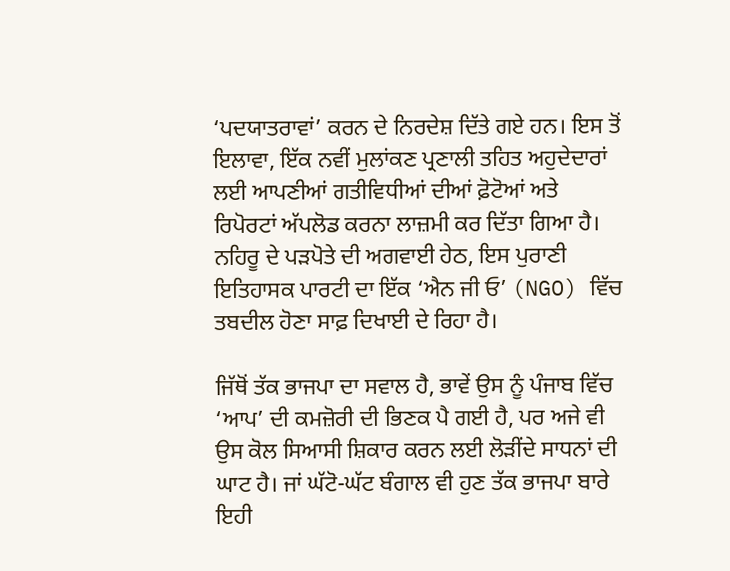‘ਪਦਯਾਤਰਾਵਾਂ’ ਕਰਨ ਦੇ ਨਿਰਦੇਸ਼ ਦਿੱਤੇ ਗਏ ਹਨ। ਇਸ ਤੋਂ ਇਲਾਵਾ, ਇੱਕ ਨਵੀਂ ਮੁਲਾਂਕਣ ਪ੍ਰਣਾਲੀ ਤਹਿਤ ਅਹੁਦੇਦਾਰਾਂ ਲਈ ਆਪਣੀਆਂ ਗਤੀਵਿਧੀਆਂ ਦੀਆਂ ਫ਼ੋਟੋਆਂ ਅਤੇ ਰਿਪੋਰਟਾਂ ਅੱਪਲੋਡ ਕਰਨਾ ਲਾਜ਼ਮੀ ਕਰ ਦਿੱਤਾ ਗਿਆ ਹੈ। ਨਹਿਰੂ ਦੇ ਪੜਪੋਤੇ ਦੀ ਅਗਵਾਈ ਹੇਠ, ਇਸ ਪੁਰਾਣੀ ਇਤਿਹਾਸਕ ਪਾਰਟੀ ਦਾ ਇੱਕ ‘ਐਨ ਜੀ ਓ’ (NGO) ਵਿੱਚ ਤਬਦੀਲ ਹੋਣਾ ਸਾਫ਼ ਦਿਖਾਈ ਦੇ ਰਿਹਾ ਹੈ।

ਜਿੱਥੋਂ ਤੱਕ ਭਾਜਪਾ ਦਾ ਸਵਾਲ ਹੈ, ਭਾਵੇਂ ਉਸ ਨੂੰ ਪੰਜਾਬ ਵਿੱਚ ‘ਆਪ’ ਦੀ ਕਮਜ਼ੋਰੀ ਦੀ ਭਿਣਕ ਪੈ ਗਈ ਹੈ, ਪਰ ਅਜੇ ਵੀ ਉਸ ਕੋਲ ਸਿਆਸੀ ਸ਼ਿਕਾਰ ਕਰਨ ਲਈ ਲੋੜੀਂਦੇ ਸਾਧਨਾਂ ਦੀ ਘਾਟ ਹੈ। ਜਾਂ ਘੱਟੋ-ਘੱਟ ਬੰਗਾਲ ਵੀ ਹੁਣ ਤੱਕ ਭਾਜਪਾ ਬਾਰੇ ਇਹੀ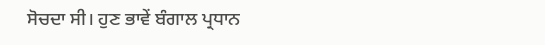ਸੋਚਦਾ ਸੀ। ਹੁਣ ਭਾਵੇਂ ਬੰਗਾਲ ਪ੍ਰਧਾਨ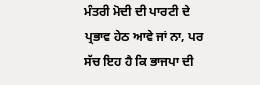ਮੰਤਰੀ ਮੋਦੀ ਦੀ ਪਾਰਟੀ ਦੇ ਪ੍ਰਭਾਵ ਹੇਠ ਆਵੇ ਜਾਂ ਨਾ, ਪਰ ਸੱਚ ਇਹ ਹੈ ਕਿ ਭਾਜਪਾ ਦੀ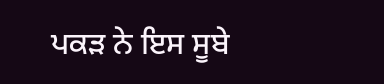ਪਕੜ ਨੇ ਇਸ ਸੂਬੇ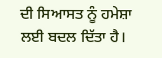ਦੀ ਸਿਆਸਤ ਨੂੰ ਹਮੇਸ਼ਾ ਲਈ ਬਦਲ ਦਿੱਤਾ ਹੈ।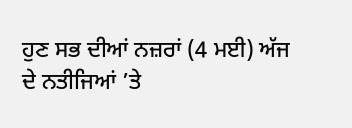ਹੁਣ ਸਭ ਦੀਆਂ ਨਜ਼ਰਾਂ (4 ਮਈ) ਅੱਜ ਦੇ ਨਤੀਜਿਆਂ ’ਤੇ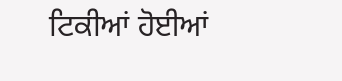ਟਿਕੀਆਂ ਹੋਈਆਂ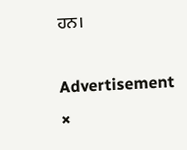ਹਨ।

Advertisement
×